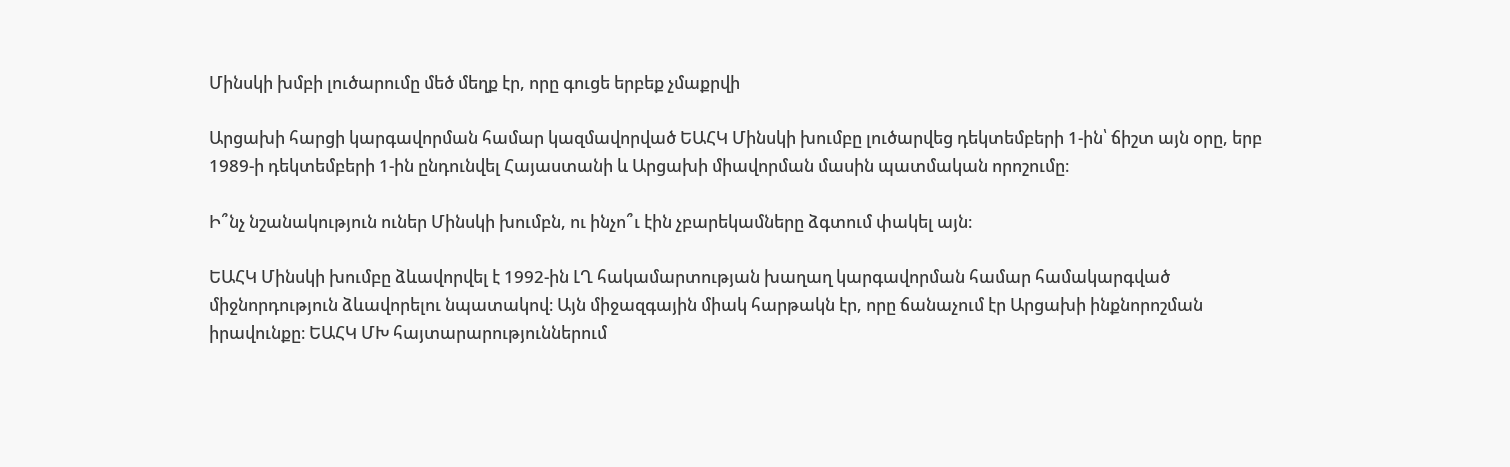Մինսկի խմբի լուծարումը մեծ մեղք էր, որը գուցե երբեք չմաքրվի

Արցախի հարցի կարգավորման համար կազմավորված ԵԱՀԿ Մինսկի խումբը լուծարվեց դեկտեմբերի 1-ին՝ ճիշտ այն օրը, երբ 1989-ի դեկտեմբերի 1-ին ընդունվել Հայաստանի և Արցախի միավորման մասին պատմական որոշումը։

Ի՞նչ նշանակություն ուներ Մինսկի խումբն, ու ինչո՞ւ էին չբարեկամները ձգտում փակել այն։

ԵԱՀԿ Մինսկի խումբը ձևավորվել է 1992-ին ԼՂ հակամարտության խաղաղ կարգավորման համար համակարգված միջնորդություն ձևավորելու նպատակով։ Այն միջազգային միակ հարթակն էր, որը ճանաչում էր Արցախի ինքնորոշման իրավունքը։ ԵԱՀԿ ՄԽ հայտարարություններում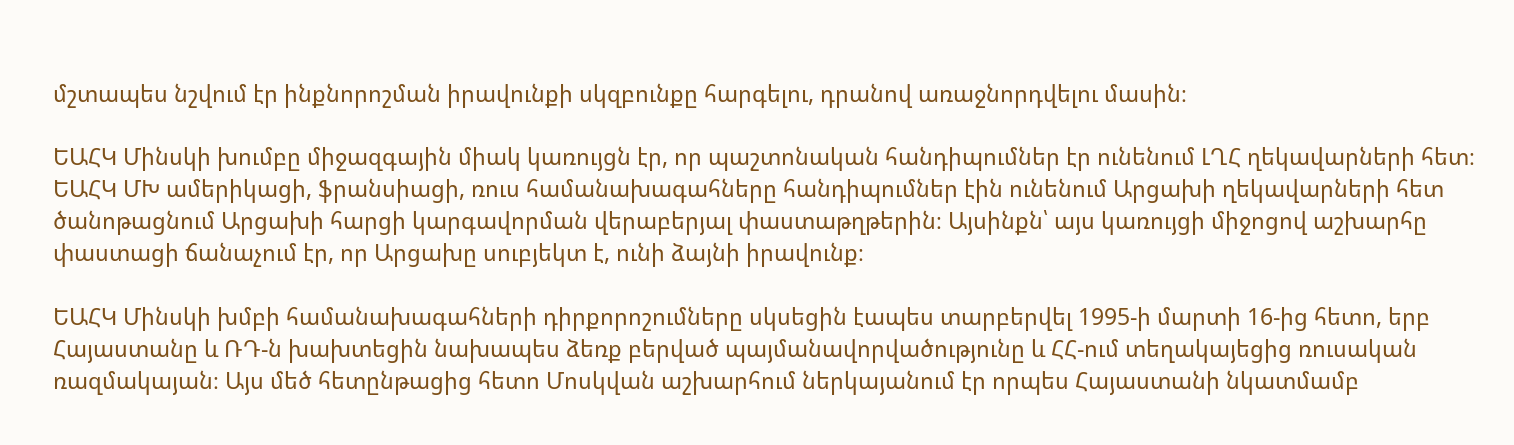մշտապես նշվում էր ինքնորոշման իրավունքի սկզբունքը հարգելու, դրանով առաջնորդվելու մասին։

ԵԱՀԿ Մինսկի խումբը միջազգային միակ կառույցն էր, որ պաշտոնական հանդիպումներ էր ունենում ԼՂՀ ղեկավարների հետ։ ԵԱՀԿ ՄԽ ամերիկացի, ֆրանսիացի, ռուս համանախագահները հանդիպումներ էին ունենում Արցախի ղեկավարների հետ ծանոթացնում Արցախի հարցի կարգավորման վերաբերյալ փաստաթղթերին։ Այսինքն՝ այս կառույցի միջոցով աշխարհը փաստացի ճանաչում էր, որ Արցախը սուբյեկտ է, ունի ձայնի իրավունք։

ԵԱՀԿ Մինսկի խմբի համանախագահների դիրքորոշումները սկսեցին էապես տարբերվել 1995-ի մարտի 16-ից հետո, երբ Հայաստանը և ՌԴ-ն խախտեցին նախապես ձեռք բերված պայմանավորվածությունը և ՀՀ-ում տեղակայեցից ռուսական ռազմակայան։ Այս մեծ հետընթացից հետո Մոսկվան աշխարհում ներկայանում էր որպես Հայաստանի նկատմամբ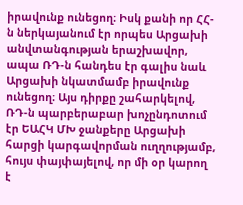իրավունք ունեցող։ Իսկ քանի որ ՀՀ-ն ներկայանում էր որպես Արցախի անվտանգության երաշխավոր, ապա ՌԴ-ն հանդես էր գալիս նաև Արցախի նկատմամբ իրավունք ունեցող։ Այս դիրքը շահարկելով, ՌԴ-ն պարբերաբար խոչընդոտում էր ԵԱՀԿ ՄԽ ջանքերը Արցախի հարցի կարգավորման ուղղությամբ, հույս փայփայելով, որ մի օր կարող է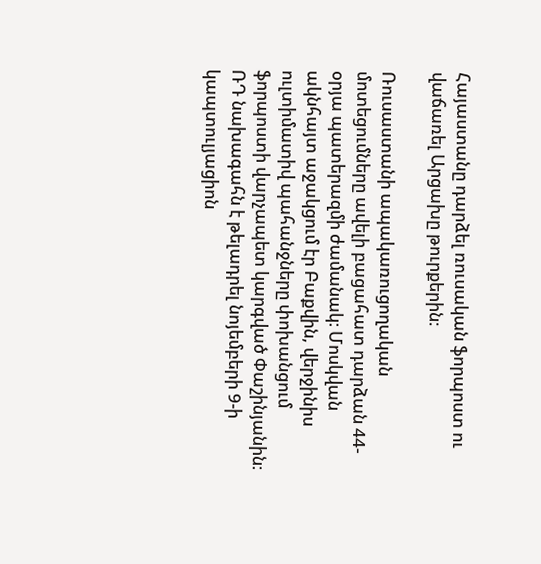Հայաստանը դարձել ռուսական ֆորպոստ ու վաճառել Արցախը թուրքերին։

Ռուսաստանի ապակառուցողական մոտեցումները ավելի բացահատ դարձան 44-օրյա պատերազմի ժամանակ։ Մոսկվան ակնհայտ աջակցում էր Բաքվին, վերջինիս ուլտիմատիվ պահանջները փոխանցում ֆորպոստի վարչապետ կարգված Փաշինյանին։ ՌԴ նախագահն է թելադրել նոյեմբերի 9-ի կապտուլյացիոն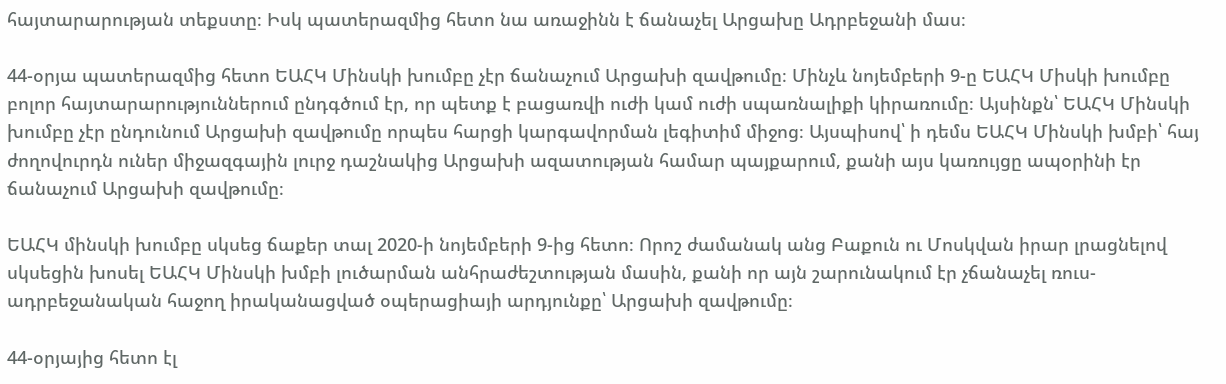հայտարարության տեքստը։ Իսկ պատերազմից հետո նա առաջինն է ճանաչել Արցախը Ադրբեջանի մաս։

44-օրյա պատերազմից հետո ԵԱՀԿ Մինսկի խումբը չէր ճանաչում Արցախի զավթումը։ Մինչև նոյեմբերի 9-ը ԵԱՀԿ Միսկի խումբը բոլոր հայտարարություններում ընդգծում էր, որ պետք է բացառվի ուժի կամ ուժի սպառնալիքի կիրառումը։ Այսինքն՝ ԵԱՀԿ Մինսկի խումբը չէր ընդունում Արցախի զավթումը որպես հարցի կարգավորման լեգիտիմ միջոց։ Այսպիսով՝ ի դեմս ԵԱՀԿ Մինսկի խմբի՝ հայ ժողովուրդն ուներ միջազգային լուրջ դաշնակից Արցախի ազատության համար պայքարում, քանի այս կառույցը ապօրինի էր ճանաչում Արցախի զավթումը։

ԵԱՀԿ մինսկի խումբը սկսեց ճաքեր տալ 2020-ի նոյեմբերի 9-ից հետո։ Որոշ ժամանակ անց Բաքուն ու Մոսկվան իրար լրացնելով սկսեցին խոսել ԵԱՀԿ Մինսկի խմբի լուծարման անհրաժեշտության մասին, քանի որ այն շարունակում էր չճանաչել ռուս-ադրբեջանական հաջող իրականացված օպերացիայի արդյունքը՝ Արցախի զավթումը։

44-օրյայից հետո էլ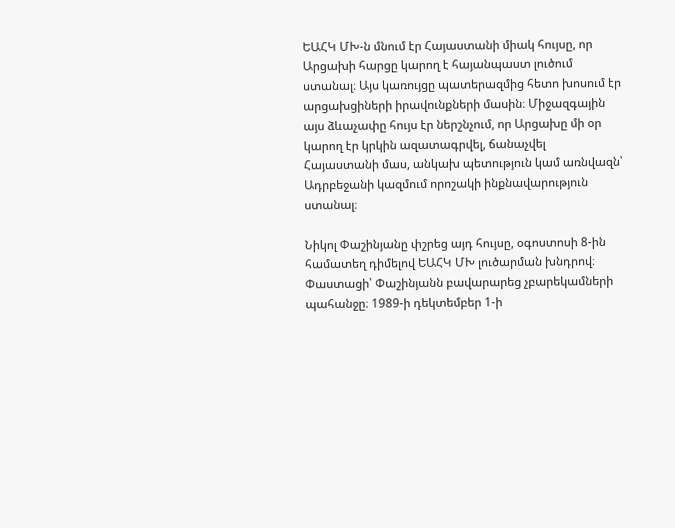ԵԱՀԿ ՄԽ-ն մնում էր Հայաստանի միակ հույսը, որ Արցախի հարցը կարող է հայանպաստ լուծում ստանալ։ Այս կառույցը պատերազմից հետո խոսում էր արցախցիների իրավունքների մասին։ Միջազգային այս ձևաչափը հույս էր ներշնչում, որ Արցախը մի օր կարող էր կրկին ազատագրվել, ճանաչվել Հայաստանի մաս, անկախ պետություն կամ առնվազն՝ Ադրբեջանի կազմում որոշակի ինքնավարություն ստանալ։

Նիկոլ Փաշինյանը փշրեց այդ հույսը, օգոստոսի 8-ին համատեղ դիմելով ԵԱՀԿ ՄԽ լուծարման խնդրով։ Փաստացի՝ Փաշինյանն բավարարեց չբարեկամների պահանջը։ 1989-ի դեկտեմբեր 1-ի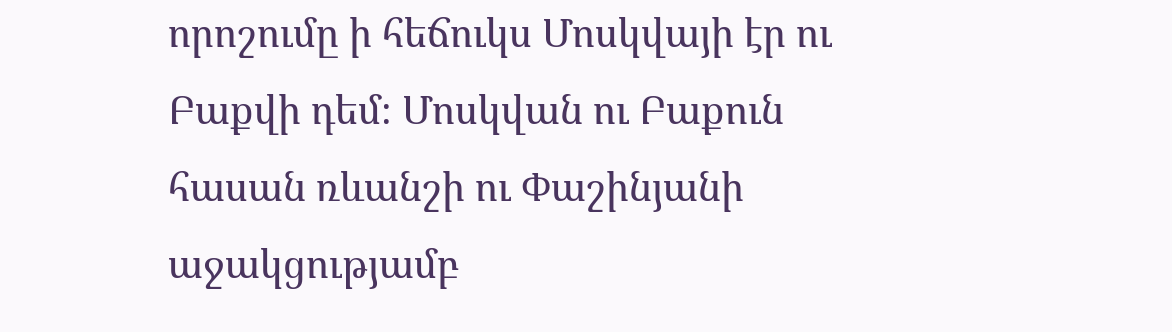որոշումը ի հեճուկս Մոսկվայի էր ու Բաքվի դեմ։ Մոսկվան ու Բաքուն հասան ռևանշի ու Փաշինյանի աջակցությամբ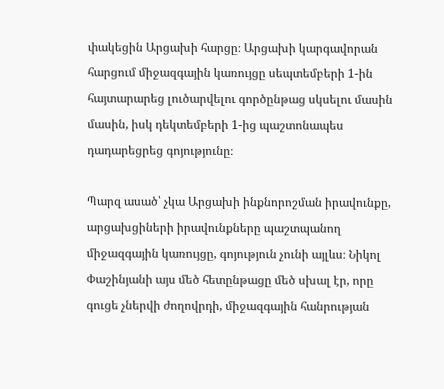փակեցին Արցախի հարցը։ Արցախի կարգավորան հարցում միջազգային կառույցը սեպտեմբերի 1-ին հայտարարեց լուծարվելու գործընթաց սկսելու մասին մասին, իսկ դեկտեմբերի 1-ից պաշտոնապես դադարեցրեց գոյությունը։

Պարզ ասած՝ չկա Արցախի ինքնորոշման իրավունքը, արցախցիների իրավունքները պաշտպանող միջազգային կառույցը, գոյություն չունի այլևս։ Նիկոլ Փաշինյանի այս մեծ հետընթացը մեծ սխալ էր, որը գուցե չներվի ժողովրդի, միջազգային հանրության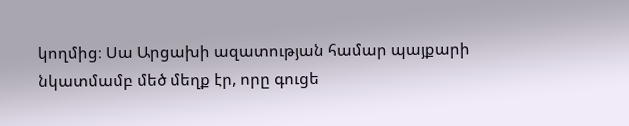կողմից։ Սա Արցախի ազատության համար պայքարի նկատմամբ մեծ մեղք էր, որը գուցե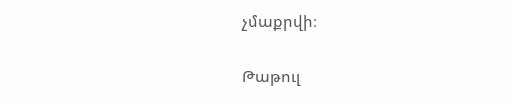չմաքրվի։

Թաթուլ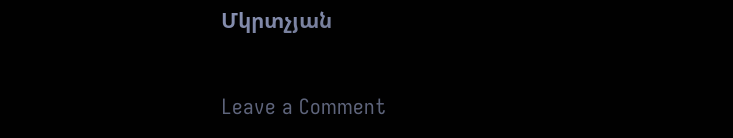Մկրտչյան

Leave a Comment